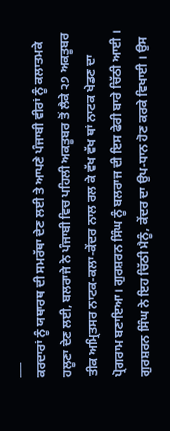___
ਕਰਦਾਰਾਂ ਨੂੰ ਯਥਾਰਥ ਦੀ ਸਮਰੱਥਾ ਦੇਣ ਲਈ ਤੇ ਆਪਣੇ ਪੰਜਾਬੀ ਵੀਰਾਂ ਨੂੰ ਕਲਾਤਮਕੇ ਹਲੂਣਾ ਦੇਣ ਲਈ, ਬਲਰਾਜੇ ਨੇ ਪੰਜਾਬੀ ਵਿਚ ਪਹਿਲੀ ਅਕਤੂਬਰ ਤੋਂ ਲੈਕੇ ੨੭ ਅਕਤੂਬਰ ਤੀਕ ਅਮ੍ਰਿਤਸਰ ਨਾਟਕ-ਕਲਾ-ਕੇਂਦਰ ਨਾਲ ਰਲ ਕੇ ਵੱਖ ਵੱਖ ਥਾਂ ਨਾਟਕ ਖੇਡਣ ਦਾ ਪ੍ਰੋਗਰਾਮ ਬਣਾਇਆ। ਗੁਰਸ਼ਰਨ ਸਿੰਘ ਨੂੰ ਬਲਰਾਜ ਦੀ ਇਸ ਫੇਰੀ ਬਾਰੇ ਚਿੱਠੀ ਆਈ । ਗੁਰਸ਼ਰਨ ਸਿੰਘ ਨੇ ਇਹ ਚਿੱਠੀ ਮੈਨੂੰ, ਕੇਂਦਰ ਦਾ ਉਪ-ਧਾਨ ਹੋਣ ਕਰਕੇ ਵਿਖਾਈ । ਉਸ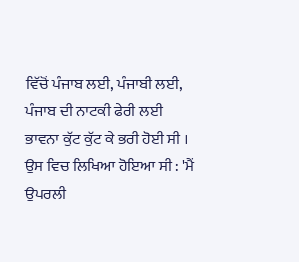ਵਿੱਚੋਂ ਪੰਜਾਬ ਲਈ, ਪੰਜਾਬੀ ਲਈ, ਪੰਜਾਬ ਦੀ ਨਾਟਕੀ ਫੇਰੀ ਲਈ ਭਾਵਨਾ ਕੁੱਟ ਕੁੱਟ ਕੇ ਭਰੀ ਹੋਈ ਸੀ । ਉਸ ਵਿਚ ਲਿਖਿਆ ਹੋਇਆ ਸੀ : 'ਮੈਂ ਉਪਰਲੀ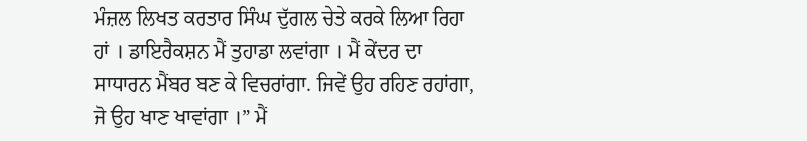ਮੰਜ਼ਲ ਲਿਖਤ ਕਰਤਾਰ ਸਿੰਘ ਦੁੱਗਲ ਚੇਤੇ ਕਰਕੇ ਲਿਆ ਰਿਹਾ ਹਾਂ । ਡਾਇਰੈਕਸ਼ਨ ਮੈਂ ਤੁਹਾਡਾ ਲਵਾਂਗਾ । ਮੈਂ ਕੇਂਦਰ ਦਾ ਸਾਧਾਰਨ ਮੈਂਬਰ ਬਣ ਕੇ ਵਿਚਰਾਂਗਾ. ਜਿਵੇਂ ਉਹ ਰਹਿਣ ਰਹਾਂਗਾ, ਜੋ ਉਹ ਖਾਣ ਖਾਵਾਂਗਾ ।” ਮੈਂ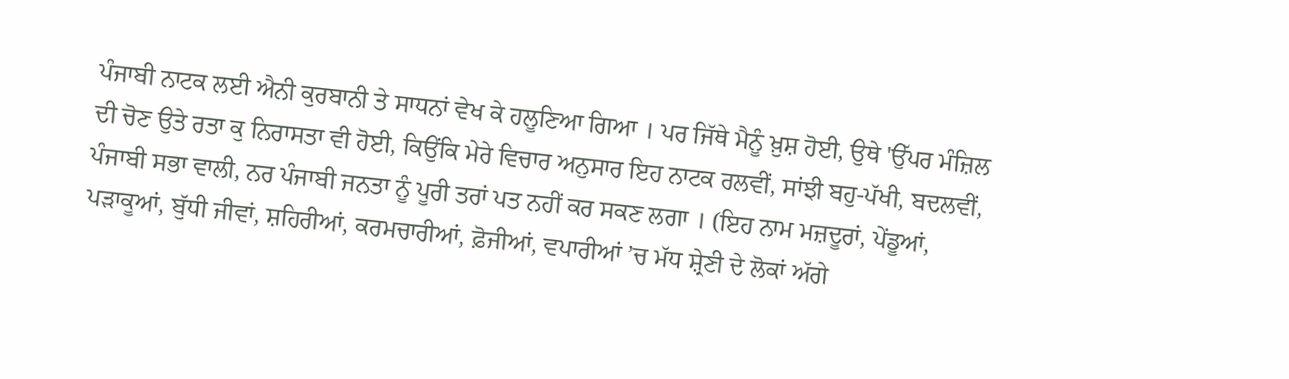ਪੰਜਾਬੀ ਨਾਟਕ ਲਈ ਐਨੀ ਕੁਰਬਾਨੀ ਤੇ ਸਾਧਨਾਂ ਵੇਖ ਕੇ ਹਲੂਣਿਆ ਗਿਆ । ਪਰ ਜਿੱਥੇ ਮੈਨੂੰ ਖ਼ੁਸ਼ ਹੋਈ, ਉਥੇ 'ਉੱਪਰ ਮੰਜ਼ਿਲ ਦੀ ਚੋਣ ਉਤੇ ਰਤਾ ਕੁ ਨਿਰਾਸਤਾ ਵੀ ਹੋਈ, ਕਿਉਂਕਿ ਮੇਰੇ ਵਿਚਾਰ ਅਨੁਸਾਰ ਇਹ ਨਾਟਕ ਰਲਵੀਂ, ਸਾਂਝੀ ਬਹੁ-ਪੱਖੀ, ਬਦਲਵੀਂ, ਪੰਜਾਬੀ ਸਭਾ ਵਾਲੀ, ਨਰ ਪੰਜਾਬੀ ਜਨਤਾ ਨੂੰ ਪੂਰੀ ਤਰਾਂ ਪਤ ਨਹੀਂ ਕਰ ਸਕਣ ਲਗਾ । (ਇਹ ਨਾਮ ਮਜ਼ਦੂਰਾਂ, ਪੇਂਡੂਆਂ, ਪੜਾਕੂਆਂ, ਬੁੱਧੀ ਜੀਵਾਂ, ਸ਼ਹਿਰੀਆਂ, ਕਰਮਚਾਰੀਆਂ, ਫ਼ੋਜੀਆਂ, ਵਪਾਰੀਆਂ ’ਚ ਮੱਧ ਸ਼੍ਰੇਣੀ ਦੇ ਲੋਕਾਂ ਅੱਗੇ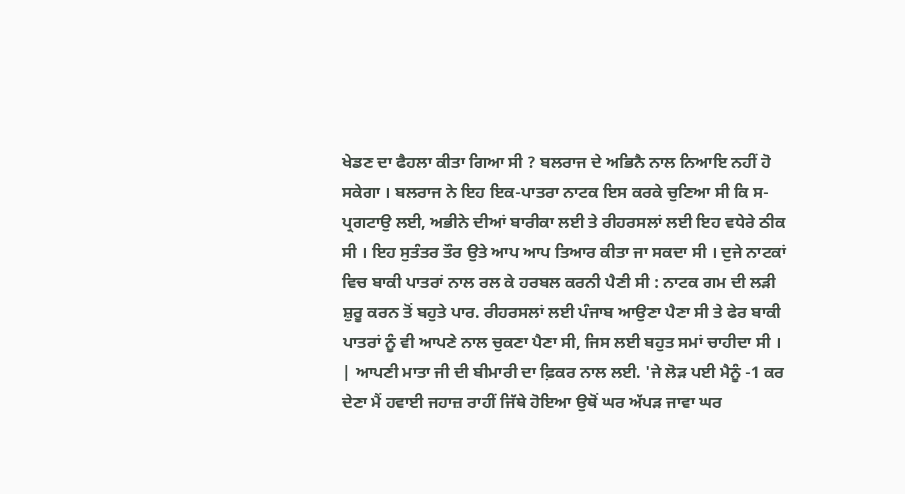ਖੇਡਣ ਦਾ ਫੈਹਲਾ ਕੀਤਾ ਗਿਆ ਸੀ ? ਬਲਰਾਜ ਦੇ ਅਭਿਨੈ ਨਾਲ ਨਿਆਇ ਨਹੀਂ ਹੋ ਸਕੇਗਾ । ਬਲਰਾਜ ਨੇ ਇਹ ਇਕ-ਪਾਤਰਾ ਨਾਟਕ ਇਸ ਕਰਕੇ ਚੁਣਿਆ ਸੀ ਕਿ ਸ-ਪ੍ਰਗਟਾਉ ਲਈ, ਅਭੀਨੇ ਦੀਆਂ ਬਾਰੀਕਾ ਲਈ ਤੇ ਰੀਹਰਸਲਾਂ ਲਈ ਇਹ ਵਧੇਰੇ ਠੀਕ ਸੀ । ਇਹ ਸੁਤੰਤਰ ਤੌਰ ਉਤੇ ਆਪ ਆਪ ਤਿਆਰ ਕੀਤਾ ਜਾ ਸਕਦਾ ਸੀ । ਦੁਜੇ ਨਾਟਕਾਂ ਵਿਚ ਬਾਕੀ ਪਾਤਰਾਂ ਨਾਲ ਰਲ ਕੇ ਹਰਬਲ ਕਰਨੀ ਪੈਣੀ ਸੀ : ਨਾਟਕ ਗਮ ਦੀ ਲੜੀ ਸ਼ੁਰੂ ਕਰਨ ਤੋਂ ਬਹੁਤੇ ਪਾਰ. ਰੀਹਰਸਲਾਂ ਲਈ ਪੰਜਾਬ ਆਉਣਾ ਪੈਣਾ ਸੀ ਤੇ ਫੇਰ ਬਾਕੀ ਪਾਤਰਾਂ ਨੂੰ ਵੀ ਆਪਣੇ ਨਾਲ ਚੁਕਣਾ ਪੈਣਾ ਸੀ, ਜਿਸ ਲਈ ਬਹੁਤ ਸਮਾਂ ਚਾਹੀਦਾ ਸੀ । | ਆਪਣੀ ਮਾਤਾ ਜੀ ਦੀ ਬੀਮਾਰੀ ਦਾ ਫ਼ਿਕਰ ਨਾਲ ਲਈ. 'ਜੇ ਲੋੜ ਪਈ ਮੈਨੂੰ -1 ਕਰ ਦੇਣਾ ਮੈਂ ਹਵਾਈ ਜਹਾਜ਼ ਰਾਹੀਂ ਜਿੱਥੇ ਹੋਇਆ ਉਥੋਂ ਘਰ ਅੱਪੜ ਜਾਵਾ ਘਰ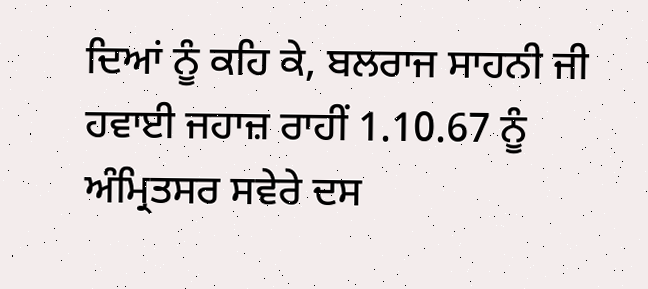ਦਿਆਂ ਨੂੰ ਕਹਿ ਕੇ, ਬਲਰਾਜ ਸਾਹਨੀ ਜੀ ਹਵਾਈ ਜਹਾਜ਼ ਰਾਹੀਂ 1.10.67 ਨੂੰ ਅੰਮ੍ਰਿਤਸਰ ਸਵੇਰੇ ਦਸ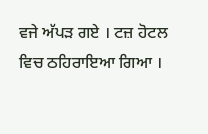ਵਜੇ ਅੱਪੜ ਗਏ । ਟਜ਼ ਹੋਟਲ ਵਿਚ ਠਹਿਰਾਇਆ ਗਿਆ ।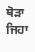ਥੋੜਾ ਜਿਹਾ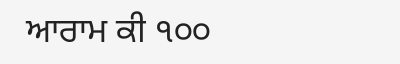ਆਰਾਮ ਕੀ ੧੦੦